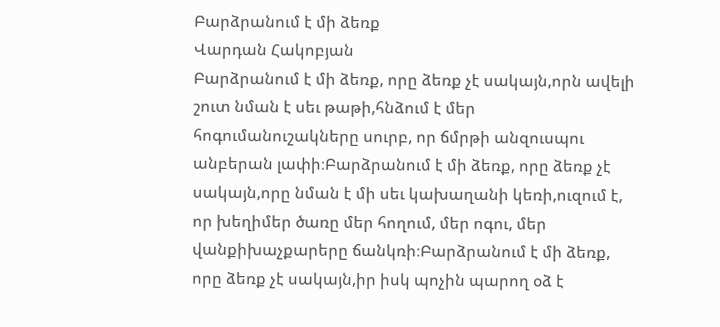Բարձրանում է մի ձեռք
Վարդան Հակոբյան
Բարձրանում է մի ձեռք, որը ձեռք չէ սակայն,որն ավելի շուտ նման է սեւ թաթի,հնձում է մեր հոգումանուշակները սուրբ, որ ճմրթի անզուսպու անբերան լափի։Բարձրանում է մի ձեռք, որը ձեռք չէ սակայն,որը նման է մի սեւ կախաղանի կեռի,ուզում է, որ խեղիմեր ծառը մեր հողում, մեր ոգու, մեր վանքիխաչքարերը ճանկռի։Բարձրանում է մի ձեռք, որը ձեռք չէ սակայն,իր իսկ պոչին պարող օձ է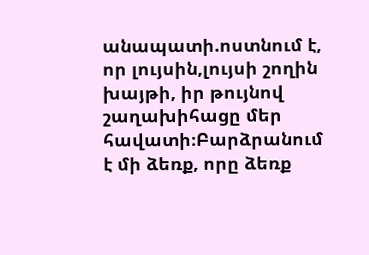անապատի.ոստնում է, որ լույսին,լույսի շողին խայթի, իր թույնով շաղախիհացը մեր հավատի։Բարձրանում է մի ձեռք, որը ձեռք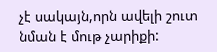չէ սակայն,որն ավելի շուտ նման է մութ չարիքի: